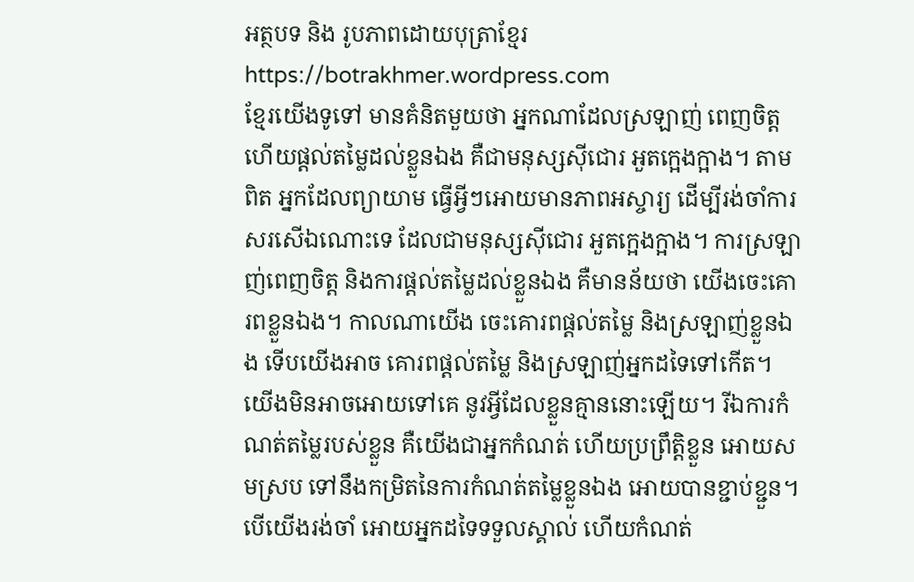អត្ថបទ និង រូបភាពដោយបុត្រាខ្មែរ https://botrakhmer.wordpress.com
ខ្មែរយើងទូទៅ មានគំនិតមួយថា អ្នកណាដែលស្រឡាញ់ ពេញចិត្ត ហើយផ្តល់តម្លៃដល់ខ្លួនឯង គឺជាមនុស្សស៊ីជោរ អួតក្អេងក្អាង។ តាមពិត អ្នកដែលព្យាយាម ធ្វើអ្វីៗអោយមានភាពអស្ចារ្យ ដើម្បីរង់ចាំការសរសើឯណោះទេ ដែលជាមនុស្សស៊ីជោរ អួតក្អេងក្អាង។ ការស្រឡាញ់ពេញចិត្ត និងការផ្តល់តម្លៃដល់ខ្លួនឯង គឺមានន័យថា យើងចេះគោរពខ្លួនឯង។ កាលណាយើង ចេះគោរពផ្តល់តម្លៃ និងស្រឡាញ់ខ្លួនឯង ទើបយើងអាច គោរពផ្តល់តម្លៃ និងស្រឡាញ់អ្នកដទៃទៅកើត។ យើងមិនអាចអោយទៅគេ នូវអ្វីដែលខ្លួនគ្មាននោះឡើយ។ រីឯការកំណត់តម្លៃរបស់ខ្លួន គឺយើងជាអ្នកកំណត់ ហើយប្រព្រឹត្តិខ្លួន អោយសមស្រប ទៅនឹងកម្រិតនៃការកំណត់តម្លៃខ្លួនឯង អោយបានខ្ជាប់ខ្ជួន។ បើយើងរង់ចាំ អោយអ្នកដទៃទទួលស្គាល់ ហើយកំណត់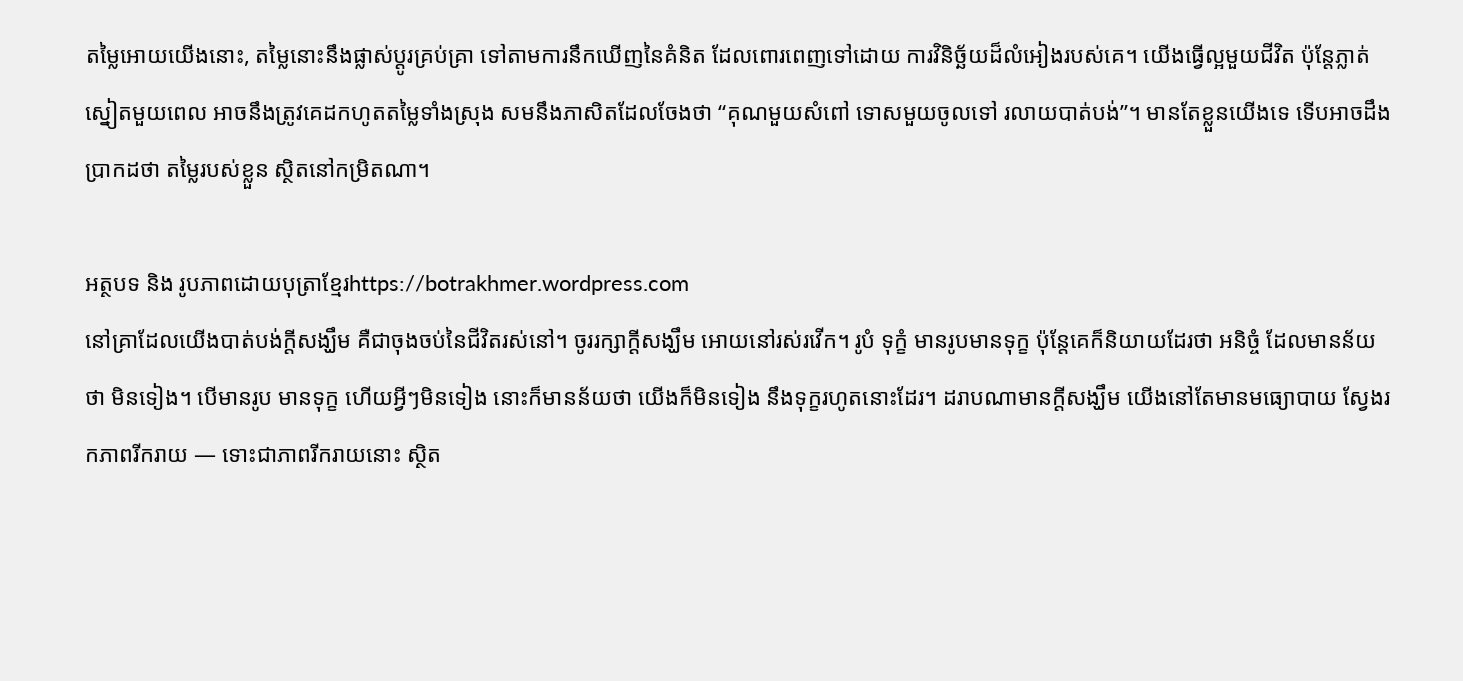តម្លៃអោយយើងនោះ, តម្លៃនោះនឹងផ្លាស់ប្តូរគ្រប់គ្រា ទៅតាមការនឹកឃើញនៃគំនិត ដែលពោរពេញទៅដោយ ការវិនិច្ឆ័យដ៏លំអៀងរបស់គេ។ យើងធ្វើល្អមួយជីវិត ប៉ុន្តែភ្លាត់ស្នៀតមួយពេល អាចនឹងត្រូវគេដកហូតតម្លៃទាំងស្រុង សមនឹងភាសិតដែលចែងថា “គុណមួយសំពៅ ទោសមួយចូលទៅ រលាយបាត់បង់”។ មានតែខ្លួនយើងទេ ទើបអាចដឹងប្រាកដថា តម្លៃរបស់ខ្លួន ស្ថិតនៅកម្រិតណា។

អត្ថបទ និង រូបភាពដោយបុត្រាខ្មែរhttps://botrakhmer.wordpress.com
នៅគ្រាដែលយើងបាត់បង់ក្ដីសង្ឃឹម គឺជាចុងចប់នៃជីវិតរស់នៅ។ ចូររក្សាក្ដីសង្ឃឹម អោយនៅរស់រវើក។ រូបំ ទុក្ខំ មានរូបមានទុក្ខ ប៉ុន្តែគេក៏និយាយដែរថា អនិច្ចំ ដែលមានន័យថា មិនទៀង។ បើមានរូប មានទុក្ខ ហើយអ្វីៗមិនទៀង នោះក៏មានន័យថា យើងក៏មិនទៀង នឹងទុក្ខរហូតនោះដែរ។ ដរាបណាមានក្ដីសង្ឃឹម យើងនៅតែមានមធ្យោបាយ ស្វែងរកភាពរីករាយ — ទោះជាភាពរីករាយនោះ ស្ថិត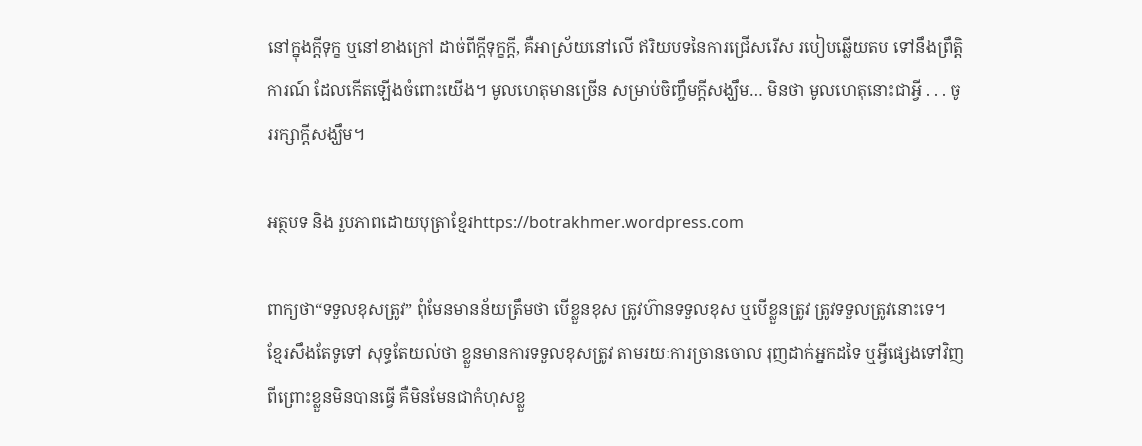នៅក្នុងក្ដីទុក្ខ ឬនៅខាងក្រៅ ដាច់ពីក្ដីទុក្ខក្ដី, គឺអាស្រ័យនៅលើ ឥរិយបទនៃការជ្រើសរើស របៀបឆ្លើយតប ទៅនឹងព្រឹត្តិការណ៍ ដែលកើតឡើងចំពោះយើង។ មូលហេតុមានច្រើន សម្រាប់ចិញ្ចឹមក្ដីសង្ឃឹម… មិនថា មូលហេតុនោះជាអ្វី . . . ចូររក្សាក្ដីសង្ឃឹម។

អត្ថបទ និង រួបភាពដោយបុត្រាខ្មែរhttps://botrakhmer.wordpress.com

ពាក្យថា“ទទួលខុសត្រូវ” ពុំមែនមានន័យត្រឹមថា បើខ្លួនខុស ត្រូវហ៊ានទទួលខុស ឬបើខ្លួនត្រូវ ត្រូវទទួលត្រូវនោះទេ។ ខ្មែរសឹងតែទូទៅ សុទ្ធតែយល់ថា ខ្លួនមានការទទួលខុសត្រូវ តាមរយៈការច្រានចោល រុញដាក់អ្នកដទៃ ឬអ្វីផ្សេងទៅវិញ ពីព្រោះខ្លួនមិនបានធ្វើ គឺមិនមែនជាកំហុសខ្លួ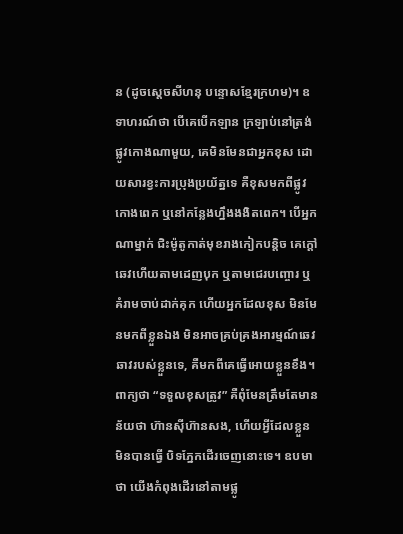ន (ដូចស្តេចសីហនុ បន្ទោសខ្មែរក្រហម)។ ឧទាហរណ៍ថា បើគេបើកឡាន ក្រឡាប់នៅត្រង់ផ្លូវកោងណាមួយ, គេមិនមែនជាអ្នកខុស ដោយសារខ្វះការប្រុងប្រយ័ត្នទេ គឺខុសមកពីផ្លូវកោងពេក ឬនៅកន្លែងហ្នឹងងងិតពេក។ បើអ្នកណាម្នាក់ ជិះម៉ូតូកាត់មុខរាងកៀកបន្តិច គេក្ដៅឆេវហើយតាមដេញបុក ឬតាមជេរបញ្ចោរ ឬគំរាមចាប់ដាក់គុក ហើយអ្នកដែលខុស មិនមែនមកពីខ្លួនឯង មិនអាចគ្រប់គ្រងអារម្មណ៍ឆេវឆាវរបស់ខ្លួនទេ, គឺមកពីគេធ្វើអោយខ្លួនខឹង។ ពាក្យថា “ទទួលខុសត្រូវ” គឺពុំមែនត្រឹមតែមានន័យថា ហ៊ានស៊ីហ៊ានសង, ហើយអ្វីដែលខ្លួនមិនបានធ្វើ បិទភ្នែកដើរចេញនោះទេ។ ឧបមាថា យើងកំពុងដើរនៅតាមផ្លូ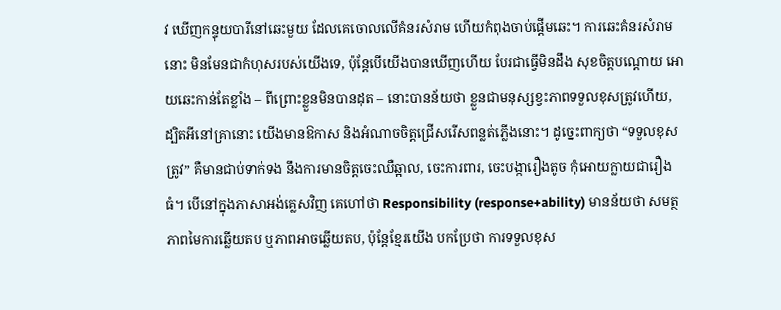វ ឃើញកន្ទុយបារីនៅឆេះមួយ ដែលគេចោលលើគំនរសំរាម ហើយកំពុងចាប់ផ្ដើមឆេះ។ ការឆេះគំនរសំរាមនោះ មិនមែនជាកំហុសរបស់យើងទេ, ប៉ុន្តែបើយើងបានឃើញហើយ បែរជាធ្វើមិនដឹង សុខចិត្តបណ្ដោយ អោយឆេះកាន់តែខ្លាំង – ពីព្រោះខ្លួនមិនបានដុត – នោះបានន័យថា ខ្លួនជាមនុស្សខ្វះភាពទទួលខុសត្រូវហើយ, ដ្បិតអីនៅគ្រានោះ យើងមានឱកាស និងអំណាចចិត្តជ្រើសរើសពន្លត់ភ្លើងនោះ។ ដូច្នេះពាក្យថា “ទទួលខុសត្រូវ” គឺមានជាប់ទាក់ទង នឹងការមានចិត្តចេះឈឺឆ្អាល, ចេះការពារ, ចេះបង្ការឿងតូច កុំអោយក្លាយជារឿងធំ។ បើនៅក្នុងភាសាអង់គ្លេសវិញ គេហៅថា Responsibility (response+ability) មានន័យថា សមត្ថភាពមៃការឆ្លើយតប ឬភាពអាចឆ្លើយតប, ប៉ុន្តែខ្មែរយើង បកប្រែថា ការទទួលខុស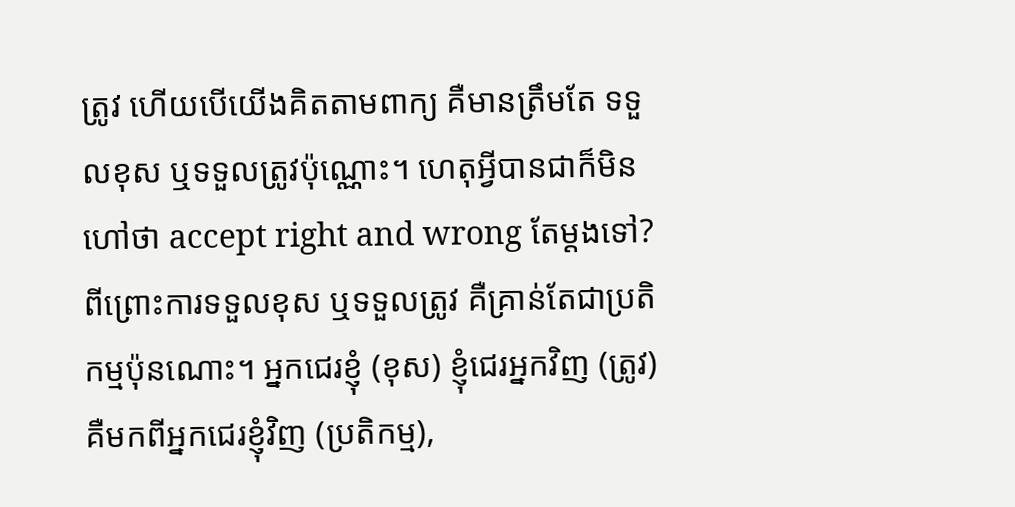ត្រូវ ហើយបើយើងគិតតាមពាក្យ គឺមានត្រឹមតែ ទទួលខុស ឬទទួលត្រូវប៉ុណ្ណោះ។ ហេតុអ្វីបានជាក៏មិនហៅថា accept right and wrong តែម្ដងទៅ? ពីព្រោះការទទួលខុស ឬទទួលត្រូវ គឺគ្រាន់តែជាប្រតិកម្មប៉ុនណោះ។ អ្នកជេរខ្ញុំ (ខុស) ខ្ញុំជេរអ្នកវិញ (ត្រូវ) គឺមកពីអ្នកជេរខ្ញុំវិញ (ប្រតិកម្ម),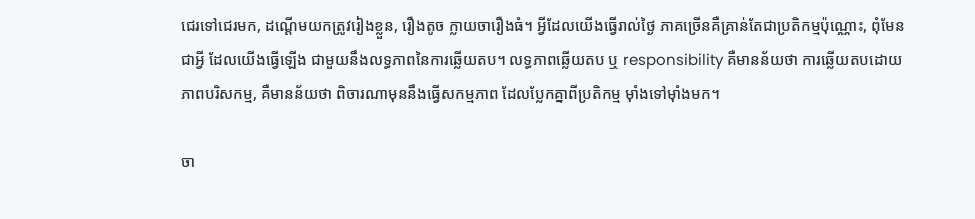ជេរទៅជេរមក, ដណ្ដើមយកត្រូវរៀងខ្លួន, រឿងតូច ក្លាយចារឿងធំ។ អ្វីដែលយើងធ្វើរាល់ថ្ងៃ ភាគច្រើនគឺគ្រាន់តែជាប្រតិកម្មប៉ុណ្ណោះ, ពុំមែនជាអ្វី ដែលយើងធ្វើឡើង ជាមួយនឹងលទ្ធភាពនៃការឆ្លើយតប។ លទ្ធភាពឆ្លើយតប ឬ responsibility គឺមានន័យថា ការឆ្លើយតបដោយភាពបរិសកម្ម, គឺមានន័យថា ពិចារណាមុននឹងធ្វើសកម្មភាព ដែលប្លែកគ្នាពីប្រតិកម្ម ម៉ាំងទៅម៉ាំងមក។

ចា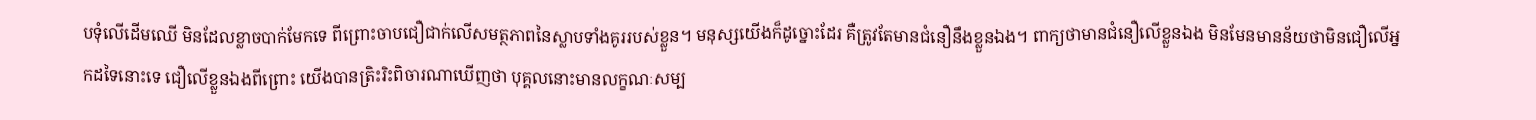បទុំលើដើមឈើ មិនដែលខ្លាចបាក់មែកទេ ពីព្រោះចាបជឿជាក់លើសមត្ថភាពនៃស្លាបទាំងគូររបស់ខ្លួន។ មនុស្សយើងក៏ដូច្នោះដែរ គឺត្រូវតែមានជំនឿនឹងខ្លួនឯង។ ពាក្យថាមានជំនឿលើខ្លួនឯង មិនមែនមានន័យថាមិនជឿលើអ្នកដទៃនោះទេ ជឿលើខ្លួនឯងពីព្រោះ យើងបានត្រិះរិះពិចារណាឃើញថា បុគ្គលនោះមានលក្ខណៈសម្ប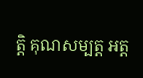ត្តិ គុណសម្បត្ត អត្ត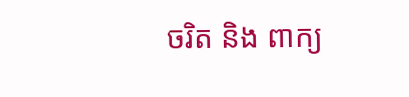ចរិត និង ពាក្យ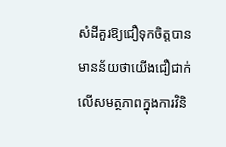សំដីគួរឱ្យជឿទុកចិត្តបាន មានន័យថាយើងជឿជាក់លើសមត្ថភាពក្នុងការវិនិ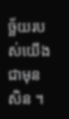ច្ឆ័យរបស់យើងជាមុនសិន ។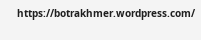https://botrakhmer.wordpress.com/